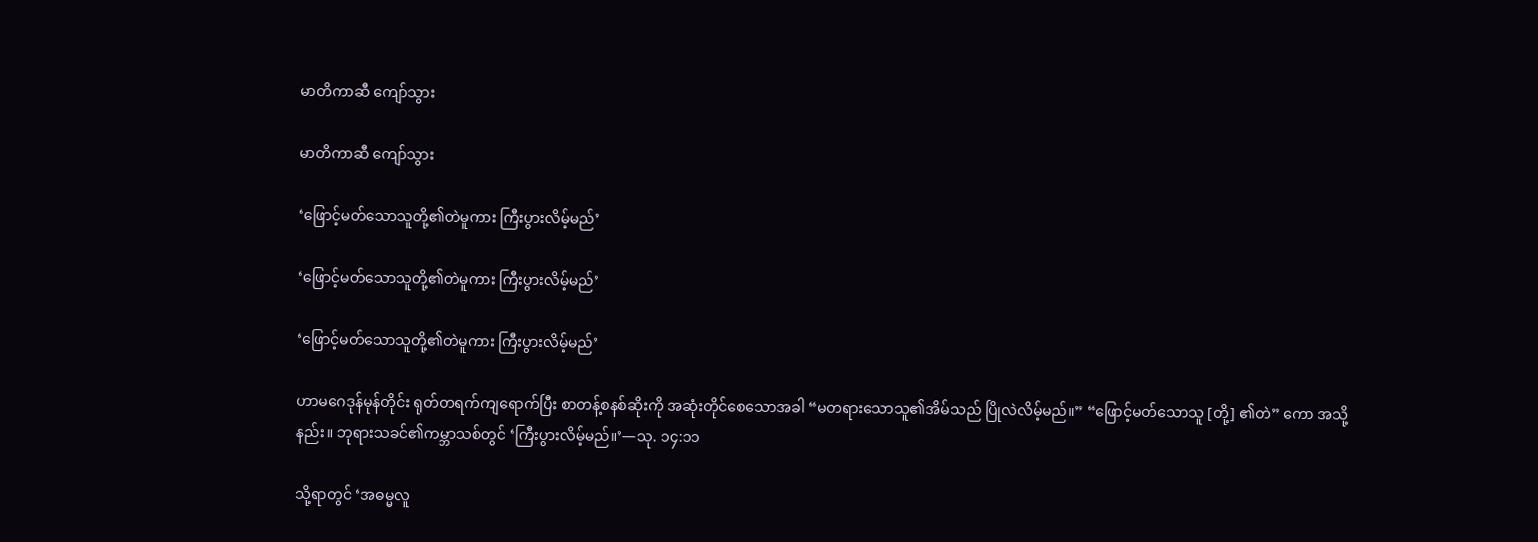မာတိကာဆီ ကျော်သွား

မာတိကာဆီ ကျော်သွား

‘ဖြောင့်မတ်သောသူတို့၏တဲမူကား ကြီးပွားလိမ့်မည်’

‘ဖြောင့်မတ်သောသူတို့၏တဲမူကား ကြီးပွားလိမ့်မည်’

‘ဖြောင့်မတ်သောသူတို့၏တဲမူကား ကြီးပွားလိမ့်မည်’

ဟာမဂေဒုန်မုန်တိုင်း ရုတ်တရက်ကျရောက်ပြီး စာတန့်စနစ်ဆိုးကို အဆုံးတိုင်စေသောအခါ “မတရားသောသူ၏အိမ်သည် ပြိုလဲလိမ့်မည်။” “ဖြောင့်မတ်သောသူ [တို့] ၏တဲ” ကော အသို့နည်း။ ဘုရားသခင်၏ကမ္ဘာသစ်တွင် ‘ကြီးပွားလိမ့်မည်။’—သု. ၁၄:၁၁

သို့ရာတွင် ‘အဓမ္မလူ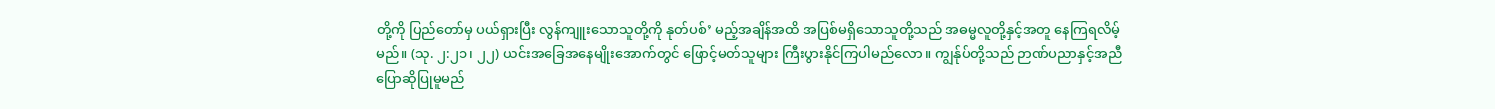တို့ကို ပြည်တော်မှ ပယ်ရှားပြီး လွန်ကျူးသောသူတို့ကို နုတ်ပစ်’ မည့်အချိန်အထိ အပြစ်မရှိသောသူတို့သည် အဓမ္မလူတို့နှင့်အတူ နေကြရလိမ့်မည်။ (သု. ၂:၂၁၊ ၂၂) ယင်းအခြေအနေမျိုးအောက်တွင် ဖြောင့်မတ်သူများ ကြီးပွားနိုင်ကြပါမည်လော။ ကျွန်ုပ်တို့သည် ဉာဏ်ပညာနှင့်အညီ ပြောဆိုပြုမူမည်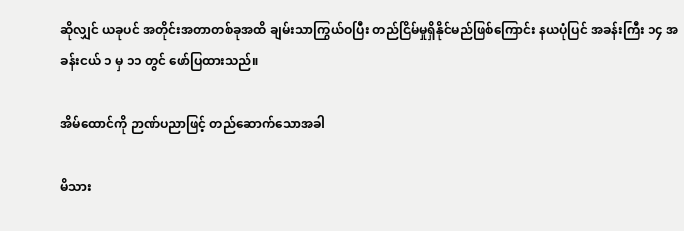ဆိုလျှင် ယခုပင် အတိုင်းအတာတစ်ခုအထိ ချမ်းသာကြွယ်ဝပြီး တည်ငြိမ်မှုရှိနိုင်မည်ဖြစ်ကြောင်း နယပုံပြင် အခန်းကြီး ၁၄ အခန်းငယ် ၁ မှ ၁၁ တွင် ဖော်ပြထားသည်။

အိမ်ထောင်ကို ဉာဏ်ပညာဖြင့် တည်ဆောက်သောအခါ

မိသား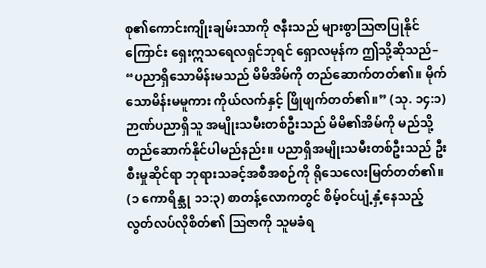စု၏ကောင်းကျိုးချမ်းသာကို ဇနီးသည် များစွာသြဇာပြုနိုင်ကြောင်း ရှေးဣသရေလရှင်ဘုရင် ရှောလမုန်က ဤသို့ဆိုသည်– “ပညာရှိသောမိန်းမသည် မိမိအိမ်ကို တည်ဆောက်တတ်၏။ မိုက်သောမိန်းမမူကား ကိုယ်လက်နှင့် ဖြိုဖျက်တတ်၏။” (သု. ၁၄:၁) ဉာဏ်ပညာရှိသူ အမျိုးသမီးတစ်ဦးသည် မိမိ၏အိမ်ကို မည်သို့တည်ဆောက်နိုင်ပါမည်နည်း။ ပညာရှိအမျိုးသမီးတစ်ဦးသည် ဦးစီးမှုဆိုင်ရာ ဘုရားသခင့်အစီအစဉ်ကို ရိုသေလေးမြတ်တတ်၏။ (၁ ကောရိန္သု ၁၁:၃) စာတန့်လောကတွင် စိမ့်ဝင်ပျံ့နှံ့နေသည့် လွတ်လပ်လိုစိတ်၏ ဩဇာကို သူမခံရ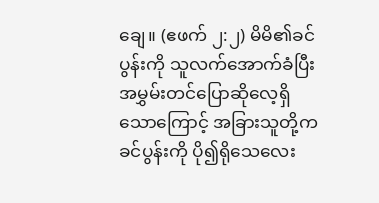ချေ။ (ဧဖက် ၂:၂) မိမိ၏ခင်ပွန်းကို သူလက်အောက်ခံပြီး အမွှမ်းတင်ပြောဆိုလေ့ရှိသောကြောင့် အခြားသူတို့က ခင်ပွန်းကို ပို၍ရိုသေလေး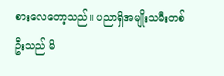စားလေတော့သည်။ ပညာရှိအမျိုးသမီးတစ်ဦးသည် မိ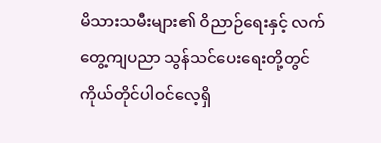မိသားသမီးများ၏ ဝိညာဉ်ရေးနှင့် လက်တွေ့ကျပညာ သွန်သင်ပေးရေးတို့တွင် ကိုယ်တိုင်ပါဝင်လေ့ရှိ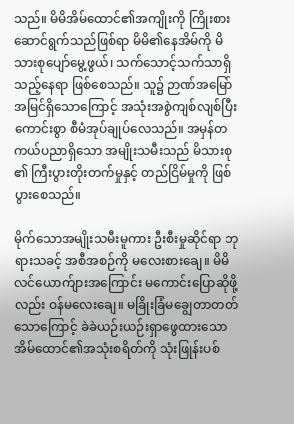သည်။ မိမိအိမ်ထောင်၏အကျိုးကို ကြိုးစားဆောင်ရွက်သည်ဖြစ်ရာ မိမိ၏နေအိမ်ကို မိသားစုပျော်မွေ့ဖွယ်၊ သက်သောင့်သက်သာရှိသည့်နေရာ ဖြစ်စေသည်။ သူ၌ ဉာဏ်အမြော်အမြင်ရှိသောကြောင့် အသုံးအစွဲကျစ်လျစ်ပြီး ကောင်းစွာ စီမံအုပ်ချုပ်လေသည်။ အမှန်တကယ်ပညာရှိသော အမျိုးသမီးသည် မိသားစု၏ ကြီးပွားတိုးတက်မှုနှင့် တည်ငြိမ်မှုကို ဖြစ်ပွားစေသည်။

မိုက်သောအမျိုးသမီးမူကား ဦးစီးမှုဆိုင်ရာ ဘုရားသခင့် အစီအစဉ်ကို မလေးစားချေ။ မိမိလင်ယောက်ျားအကြောင်း မကောင်းပြောဆိုဖို့လည်း ဝန်မလေးချေ။ မခြိုးခြံမချွေတာတတ်သောကြောင့် ခဲခဲယဉ်းယဉ်းရှာဖွေထားသော အိမ်ထောင်၏အသုံးစရိတ်ကို သုံးဖြုန်းပစ်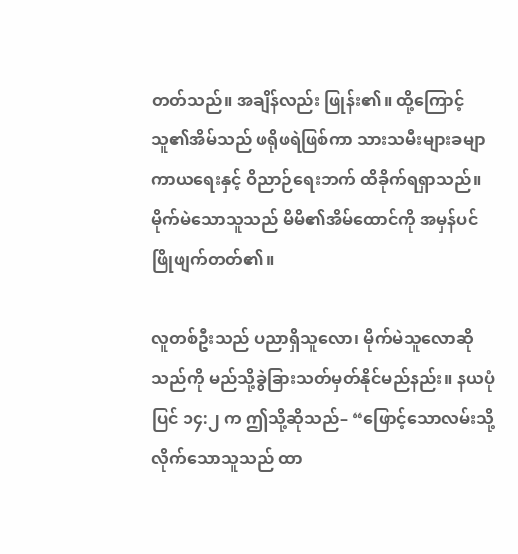တတ်သည်။ အချိန်လည်း ဖြုန်း၏။ ထို့ကြောင့် သူ၏အိမ်သည် ဖရိုဖရဲဖြစ်ကာ သားသမီးများခမျာ ကာယရေးနှင့် ဝိညာဉ်ရေးဘက် ထိခိုက်ရရှာသည်။ မိုက်မဲသောသူသည် မိမိ၏အိမ်ထောင်ကို အမှန်ပင် ဖြိုဖျက်တတ်၏။

လူတစ်ဦးသည် ပညာရှိသူလော၊ မိုက်မဲသူလောဆိုသည်ကို မည်သို့ခွဲခြားသတ်မှတ်နိုင်မည်နည်း။ နယပုံပြင် ၁၄:၂ က ဤသို့ဆိုသည်– “ဖြောင့်သောလမ်းသို့ လိုက်သောသူသည် ထာ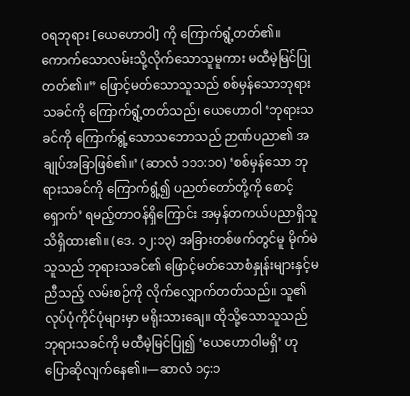ဝရဘုရား [ယေဟောဝါ] ကို ကြောက်ရွံ့တတ်၏။ ကောက်သောလမ်းသို့လိုက်သောသူမူကား မထီမဲ့မြင်ပြုတတ်၏။” ဖြောင့်မတ်သောသူသည် စစ်မှန်သောဘုရားသခင်ကို ကြောက်ရွံ့တတ်သည်၊ ယေဟောဝါ ‘ဘုရားသခင်ကို ကြောက်ရွံ့သောသဘောသည် ဉာဏ်ပညာ၏ အချုပ်အခြာဖြစ်၏။’ (ဆာလံ ၁၁၁:၁၀) ‘စစ်မှန်သော ဘုရားသခင်ကို ကြောက်ရွံ့၍ ပညတ်တော်တို့ကို စောင့်ရှောက်’ ရမည့်တာဝန်ရှိကြောင်း အမှန်တကယ်ပညာရှိသူ သိရှိထား၏။ (ဒေ. ၁၂:၁၃) အခြားတစ်ဖက်တွင်မူ မိုက်မဲသူသည် ဘုရားသခင်၏ ဖြောင့်မတ်သောစံနှုန်းများနှင့်မညီသည့် လမ်းစဉ်ကို လိုက်လျှောက်တတ်သည်။ သူ၏လုပ်ပုံကိုင်ပုံများမှာ မရိုးသားချေ။ ထိုသို့သောသူသည် ဘုရားသခင်ကို မထီမဲ့မြင်ပြု၍ ‘ယေဟောဝါမရှိ’ ဟု ပြောဆိုလျက်နေ၏။—ဆာလံ ၁၄:၁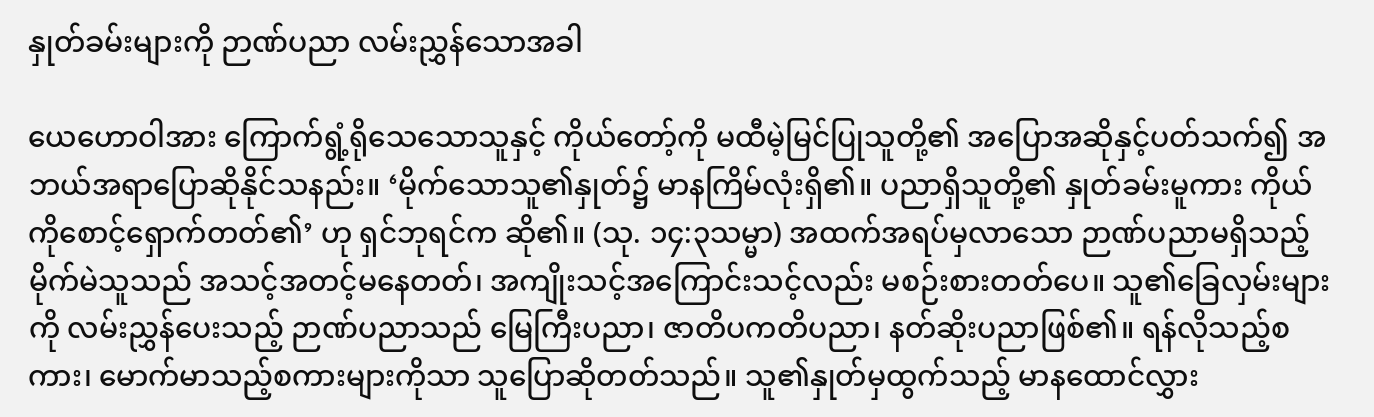နှုတ်ခမ်းများကို ဉာဏ်ပညာ လမ်းညွှန်သောအခါ

ယေဟောဝါအား ကြောက်ရွံ့ရိုသေသောသူနှင့် ကိုယ်တော့်ကို မထီမဲ့မြင်ပြုသူတို့၏ အပြောအဆိုနှင့်ပတ်သက်၍ အဘယ်အရာပြောဆိုနိုင်သနည်း။ ‘မိုက်သောသူ၏နှုတ်၌ မာနကြိမ်လုံးရှိ၏။ ပညာရှိသူတို့၏ နှုတ်ခမ်းမူကား ကိုယ်ကိုစောင့်ရှောက်တတ်၏’ ဟု ရှင်ဘုရင်က ဆို၏။ (သု. ၁၄:၃သမ္မာ) အထက်အရပ်မှလာသော ဉာဏ်ပညာမရှိသည့် မိုက်မဲသူသည် အသင့်အတင့်မနေတတ်၊ အကျိုးသင့်အကြောင်းသင့်လည်း မစဉ်းစားတတ်ပေ။ သူ၏ခြေလှမ်းများကို လမ်းညွှန်ပေးသည့် ဉာဏ်ပညာသည် မြေကြီးပညာ၊ ဇာတိပကတိပညာ၊ နတ်ဆိုးပညာဖြစ်၏။ ရန်လိုသည့်စကား၊ မောက်မာသည့်စကားများကိုသာ သူပြောဆိုတတ်သည်။ သူ၏နှုတ်မှထွက်သည့် မာနထောင်လွှား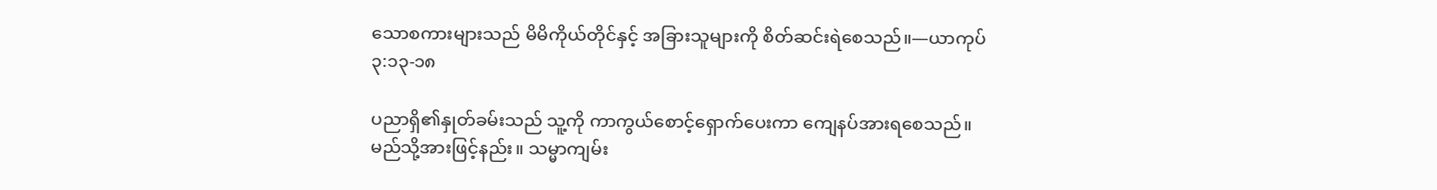သောစကားများသည် မိမိကိုယ်တိုင်နှင့် အခြားသူများကို စိတ်ဆင်းရဲစေသည်။—ယာကုပ် ၃:၁၃-၁၈

ပညာရှိ၏နှုတ်ခမ်းသည် သူ့ကို ကာကွယ်စောင့်ရှောက်ပေးကာ ကျေနပ်အားရစေသည်။ မည်သို့အားဖြင့်နည်း။ သမ္မာကျမ်း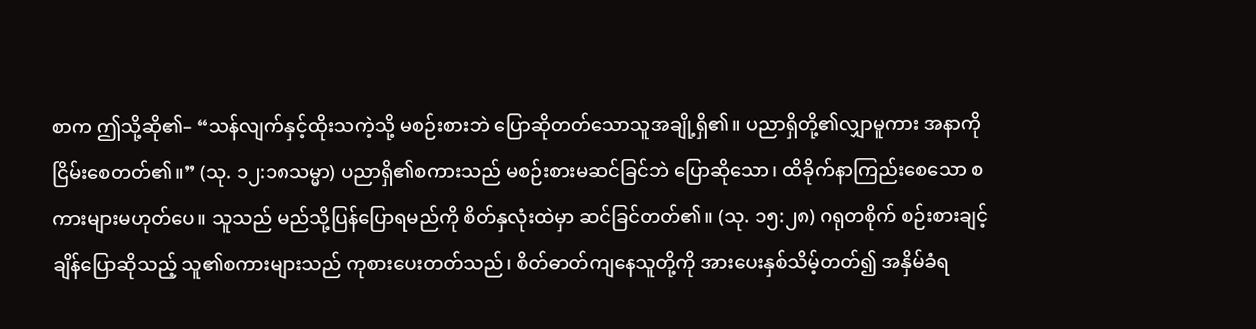စာက ဤသို့ဆို၏– “သန်လျက်နှင့်ထိုးသကဲ့သို့ မစဉ်းစားဘဲ ပြောဆိုတတ်သောသူအချို့ရှိ၏။ ပညာရှိတို့၏လျှာမူကား အနာကိုငြိမ်းစေတတ်၏။” (သု. ၁၂:၁၈သမ္မာ) ပညာရှိ၏စကားသည် မစဉ်းစားမဆင်ခြင်ဘဲ ပြောဆိုသော၊ ထိခိုက်နာကြည်းစေသော စကားများမဟုတ်ပေ။ သူသည် မည်သို့ပြန်ပြောရမည်ကို စိတ်နှလုံးထဲမှာ ဆင်ခြင်တတ်၏။ (သု. ၁၅:၂၈) ဂရုတစိုက် စဉ်းစားချင့်ချိန်ပြောဆိုသည့် သူ၏စကားများသည် ကုစားပေးတတ်သည်၊ စိတ်ဓာတ်ကျနေသူတို့ကို အားပေးနှစ်သိမ့်တတ်၍ အနှိမ်ခံရ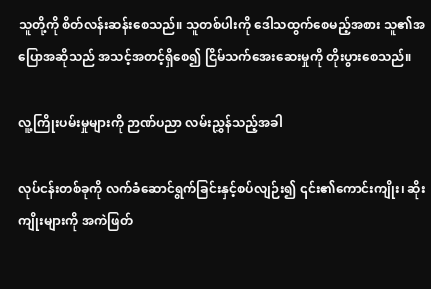သူတို့ကို စိတ်လန်းဆန်းစေသည်။ သူတစ်ပါးကို ဒေါသထွက်စေမည့်အစား သူ၏အပြောအဆိုသည် အသင့်အတင့်ရှိစေ၍ ငြိမ်သက်အေးဆေးမှုကို တိုးပွားစေသည်။

လူ့ကြိုးပမ်းမှုများကို ဉာဏ်ပညာ လမ်းညွှန်သည့်အခါ

လုပ်ငန်းတစ်ခုကို လက်ခံဆောင်ရွက်ခြင်းနှင့်စပ်လျဉ်း၍ ၎င်း၏ကောင်းကျိုး၊ ဆိုးကျိုးများကို အကဲဖြတ်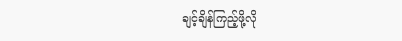ချင့်ချိန်ကြည့်ဖို့လို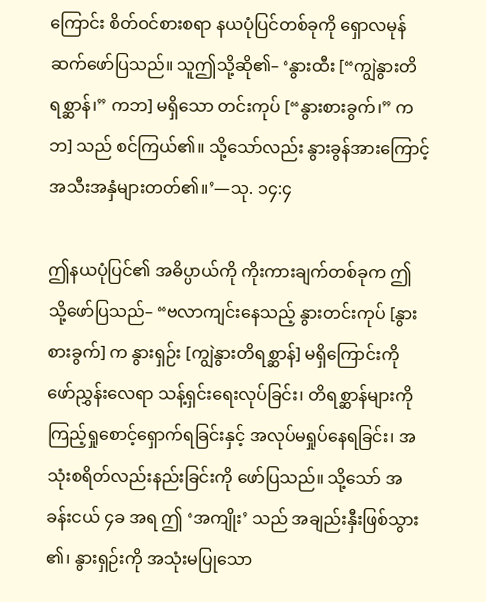ကြောင်း စိတ်ဝင်စားစရာ နယပုံပြင်တစ်ခုကို ရှောလမုန် ဆက်ဖော်ပြသည်။ သူဤသို့ဆို၏– ‘နွားထီး [“ကျွဲနွားတိရစ္ဆာန်၊” ကဘ] မရှိသော တင်းကုပ် [“နွားစားခွက်၊” ကဘ] သည် စင်ကြယ်၏။ သို့သော်လည်း နွားခွန်အားကြောင့် အသီးအနှံများတတ်၏။’—သု. ၁၄:၄

ဤနယပုံပြင်၏ အဓိပ္ပာယ်ကို ကိုးကားချက်တစ်ခုက ဤသို့ဖော်ပြသည်– “ဗလာကျင်းနေသည့် နွားတင်းကုပ် [နွားစားခွက်] က နွားရှဉ်း [ကျွဲနွားတိရစ္ဆာန်] မရှိကြောင်းကို ဖော်ညွှန်းလေရာ သန့်ရှင်းရေးလုပ်ခြင်း၊ တိရစ္ဆာန်များကို ကြည့်ရှုစောင့်ရှောက်ရခြင်းနှင့် အလုပ်မရှုပ်နေရခြင်း၊ အသုံးစရိတ်လည်းနည်းခြင်းကို ဖော်ပြသည်။ သို့သော် အခန်းငယ် ၄ခ အရ ဤ ‘အကျိုး’ သည် အချည်းနှီးဖြစ်သွား၏၊ နွားရှဉ်းကို အသုံးမပြုသော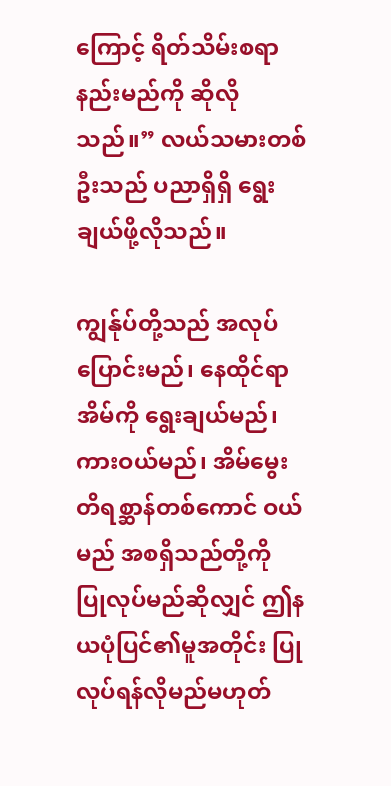ကြောင့် ရိတ်သိမ်းစရာနည်းမည်ကို ဆိုလိုသည်။” လယ်သမားတစ်ဦးသည် ပညာရှိရှိ ရွေးချယ်ဖို့လိုသည်။

ကျွန်ုပ်တို့သည် အလုပ်ပြောင်းမည်၊ နေထိုင်ရာအိမ်ကို ရွေးချယ်မည်၊ ကားဝယ်မည်၊ အိမ်မွေးတိရစ္ဆာန်တစ်ကောင် ဝယ်မည် အစရှိသည်တို့ကို ပြုလုပ်မည်ဆိုလျှင် ဤနယပုံပြင်၏မူအတိုင်း ပြုလုပ်ရန်လိုမည်မဟုတ်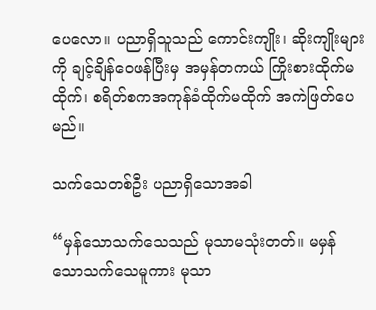ပေလော။ ပညာရှိသူသည် ကောင်းကျိုး၊ ဆိုးကျိုးများကို ချင့်ချိန်ဝေဖန်ပြီးမှ အမှန်တကယ် ကြိုးစားထိုက်မထိုက်၊ စရိတ်စကအကုန်ခံထိုက်မထိုက် အကဲဖြတ်ပေမည်။

သက်သေတစ်ဦး ပညာရှိသောအခါ

“မှန်သောသက်သေသည် မုသာမသုံးတတ်။ မမှန်သောသက်သေမူကား မုသာ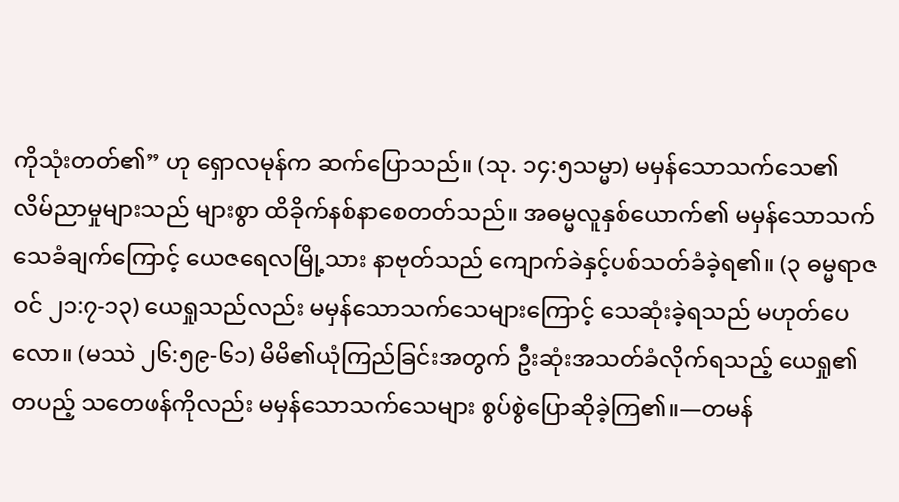ကိုသုံးတတ်၏” ဟု ရှောလမုန်က ဆက်ပြောသည်။ (သု. ၁၄:၅သမ္မာ) မမှန်သောသက်သေ၏ လိမ်ညာမှုများသည် များစွာ ထိခိုက်နစ်နာစေတတ်သည်။ အဓမ္မလူနှစ်ယောက်၏ မမှန်သောသက်သေခံချက်ကြောင့် ယေဇရေလမြို့သား နာဗုတ်သည် ကျောက်ခဲနှင့်ပစ်သတ်ခံခဲ့ရ၏။ (၃ ဓမ္မရာဇဝင် ၂၁:၇-၁၃) ယေရှုသည်လည်း မမှန်သောသက်သေများကြောင့် သေဆုံးခဲ့ရသည် မဟုတ်ပေလော။ (မဿဲ ၂၆:၅၉-၆၁) မိမိ၏ယုံကြည်ခြင်းအတွက် ဦးဆုံးအသတ်ခံလိုက်ရသည့် ယေရှု၏တပည့် သတေဖန်ကိုလည်း မမှန်သောသက်သေများ စွပ်စွဲပြောဆိုခဲ့ကြ၏။—တမန်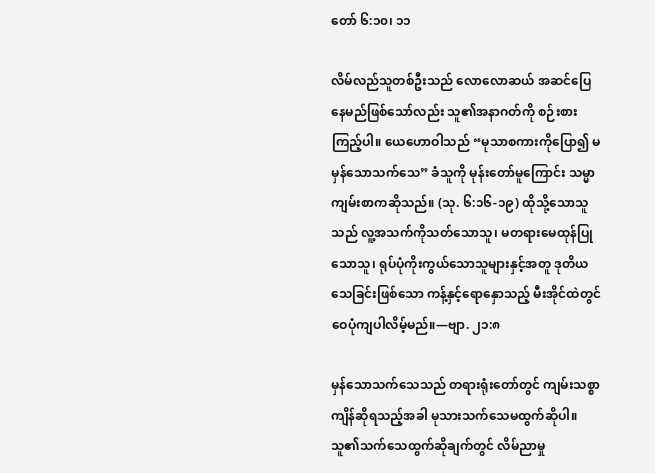တော် ၆:၁၀၊ ၁၁

လိမ်လည်သူတစ်ဦးသည် လောလောဆယ် အဆင်ပြေနေမည်ဖြစ်သော်လည်း သူ၏အနာဂတ်ကို စဉ်းစားကြည့်ပါ။ ယေဟောဝါသည် “မုသာစကားကိုပြော၍ မမှန်သောသက်သေ” ခံသူကို မုန်းတော်မူကြောင်း သမ္မာကျမ်းစာကဆိုသည်။ (သု. ၆:၁၆-၁၉) ထိုသို့သောသူသည် လူ့အသက်ကိုသတ်သောသူ၊ မတရားမေထုန်ပြုသောသူ၊ ရုပ်ပုံကိုးကွယ်သောသူများနှင့်အတူ ဒုတိယသေခြင်းဖြစ်သော ကန့်နှင့်ရောနှောသည့် မီးအိုင်ထဲတွင် ဝေပုံကျပါလိမ့်မည်။—ဗျာ. ၂၁:၈

မှန်သောသက်သေသည် တရားရုံးတော်တွင် ကျမ်းသစ္စာကျိန်ဆိုရသည့်အခါ မုသားသက်သေမထွက်ဆိုပါ။ သူ၏သက်သေထွက်ဆိုချက်တွင် လိမ်ညာမှု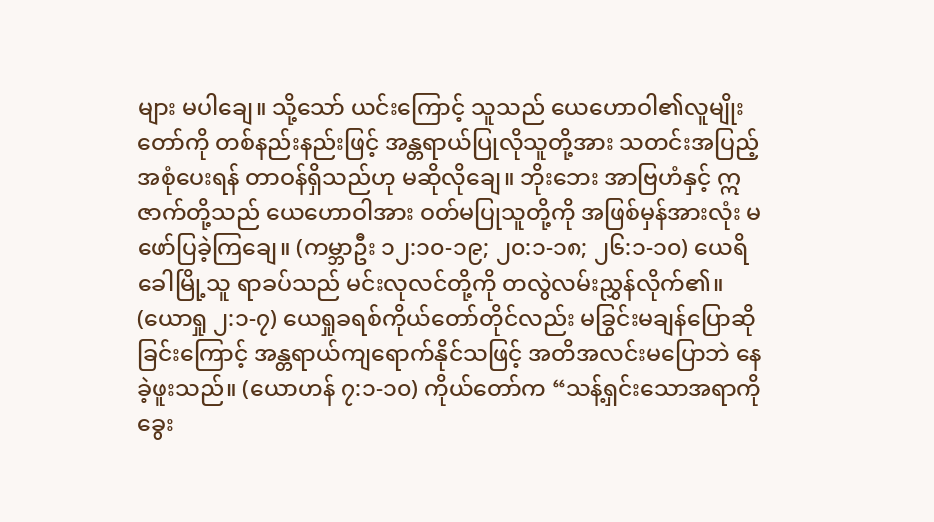များ မပါချေ။ သို့သော် ယင်းကြောင့် သူသည် ယေဟောဝါ၏လူမျိုးတော်ကို တစ်နည်းနည်းဖြင့် အန္တရာယ်ပြုလိုသူတို့အား သတင်းအပြည့်အစုံပေးရန် တာဝန်ရှိသည်ဟု မဆိုလိုချေ။ ဘိုးဘေး အာဗြဟံနှင့် ဣဇာက်တို့သည် ယေဟောဝါအား ဝတ်မပြုသူတို့ကို အဖြစ်မှန်အားလုံး မဖော်ပြခဲ့ကြချေ။ (ကမ္ဘာဦး ၁၂:၁၀-၁၉; ၂၀:၁-၁၈; ၂၆:၁-၁၀) ယေရိခေါမြို့သူ ရာခပ်သည် မင်းလုလင်တို့ကို တလွဲလမ်းညွှန်လိုက်၏။ (ယောရှု ၂:၁-၇) ယေရှုခရစ်ကိုယ်တော်တိုင်လည်း မခြွင်းမချန်ပြောဆိုခြင်းကြောင့် အန္တရာယ်ကျရောက်နိုင်သဖြင့် အတိအလင်းမပြောဘဲ နေခဲ့ဖူးသည်။ (ယောဟန် ၇:၁-၁၀) ကိုယ်တော်က “သန့်ရှင်းသောအရာကို ခွေး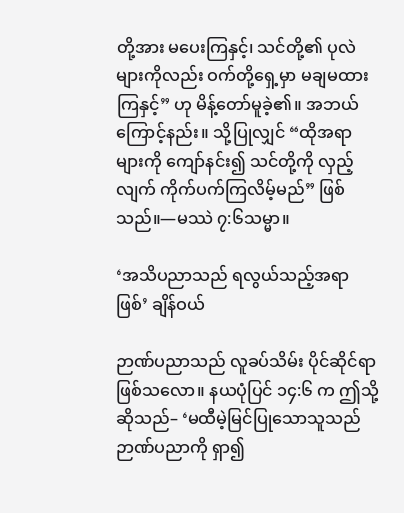တို့အား မပေးကြနှင့်၊ သင်တို့၏ ပုလဲများကိုလည်း ဝက်တို့ရှေ့မှာ မချမထားကြနှင့်” ဟု မိန့်တော်မူခဲ့၏။ အဘယ်ကြောင့်နည်း။ သို့ပြုလျှင် “ထိုအရာများကို ကျော်နင်း၍ သင်တို့ကို လှည့်လျက် ကိုက်ပက်ကြလိမ့်မည်” ဖြစ်သည်။—မဿဲ ၇:၆သမ္မာ။

‘အသိပညာသည် ရလွယ်သည့်အရာဖြစ်’ ချိန်ဝယ်

ဉာဏ်ပညာသည် လူခပ်သိမ်း ပိုင်ဆိုင်ရာဖြစ်သလော။ နယပုံပြင် ၁၄:၆ က ဤသို့ဆိုသည်– ‘မထီမဲ့မြင်ပြုသောသူသည် ဉာဏ်ပညာကို ရှာ၍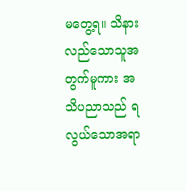မတွေ့ရ။ သိနားလည်သောသူအတွက်မူကား အသိပညာသည် ရလွယ်သောအရာ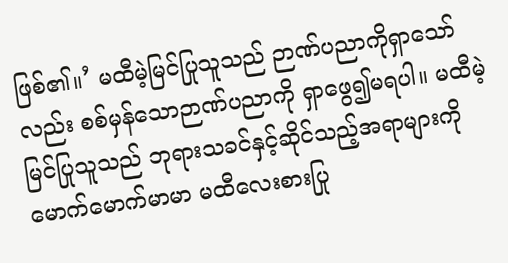ဖြစ်၏။’ မထီမဲ့မြင်ပြုသူသည် ဉာဏ်ပညာကိုရှာသော်လည်း စစ်မှန်သောဉာဏ်ပညာကို ရှာဖွေ၍မရပါ။ မထီမဲ့မြင်ပြုသူသည် ဘုရားသခင်နှင့်ဆိုင်သည့်အရာများကို မောက်မောက်မာမာ မထီလေးစားပြု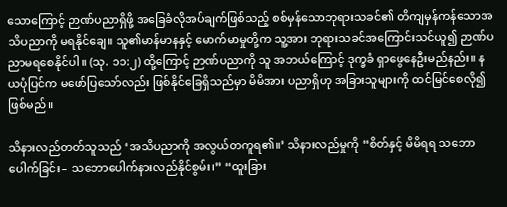သောကြောင့် ဉာဏ်ပညာရှိဖို့ အခြေခံလိုအပ်ချက်ဖြစ်သည့် စစ်မှန်သောဘုရားသခင်၏ တိကျမှန်ကန်သောအသိပညာကို မရနိုင်ချေ။ သူ၏မာန်မာနနှင့် မောက်မာမှုတို့က သူ့အား ဘုရားသခင်အကြောင်းသင်ယူ၍ ဉာဏ်ပညာမရစေနိုင်ပါ။ (သု. ၁၁:၂) ထို့ကြောင့် ဉာဏ်ပညာကို သူ အဘယ်ကြောင့် ဒုက္ခခံ ရှာဖွေနေဦးမည်နည်း။ နယပုံပြင်က မဖော်ပြသော်လည်း ဖြစ်နိုင်ခြေရှိသည်မှာ မိမိအား ပညာရှိဟု အခြားသူများကို ထင်မြင်စေလို၍ဖြစ်မည်။

သိနားလည်တတ်သူသည် ‘အသိပညာကို အလွယ်တကူရ၏။’ သိနားလည်မှုကို “စိတ်နှင့် မိမိရရ သဘောပေါက်ခြင်း– သဘောပေါက်နားလည်နိုင်စွမ်း၊” “ထူးခြား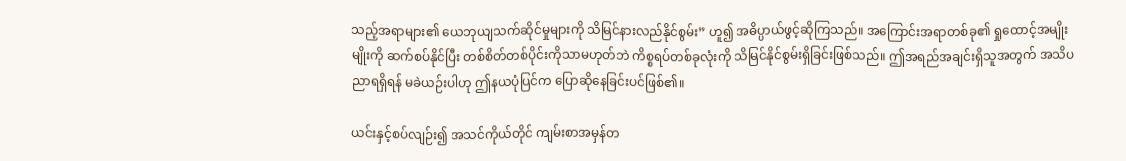သည့်အရာများ၏ ယေဘုယျသက်ဆိုင်မှုများကို သိမြင်နားလည်နိုင်စွမ်း” ဟူ၍ အဓိပ္ပာယ်ဖွင့်ဆိုကြသည်။ အကြောင်းအရာတစ်ခု၏ ရှုထောင့်အမျိုးမျိုးကို ဆက်စပ်နိုင်ပြီး တစ်စိတ်တစ်ပိုင်းကိုသာမဟုတ်ဘဲ ကိစ္စရပ်တစ်ခုလုံးကို သိမြင်နိုင်စွမ်းရှိခြင်းဖြစ်သည်။ ဤအရည်အချင်းရှိသူအတွက် အသိပညာရရှိရန် မခဲယဉ်းပါဟု ဤနယပုံပြင်က ပြောဆိုနေခြင်းပင်ဖြစ်၏။

ယင်းနှင့်စပ်လျဉ်း၍ အသင်ကိုယ်တိုင် ကျမ်းစာအမှန်တ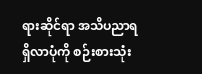ရားဆိုင်ရာ အသိပညာရရှိလာပုံကို စဉ်းစားသုံး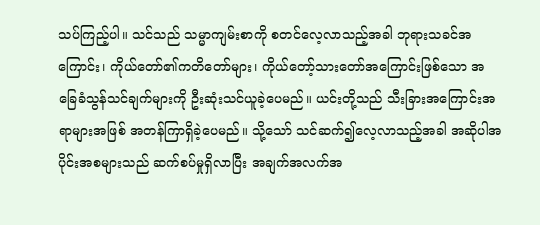သပ်ကြည့်ပါ။ သင်သည် သမ္မာကျမ်းစာကို စတင်လေ့လာသည့်အခါ ဘုရားသခင်အကြောင်း၊ ကိုယ်တော်၏ကတိတော်များ၊ ကိုယ်တော့်သားတော်အကြောင်းဖြစ်သော အခြေခံသွန်သင်ချက်များကို ဦးဆုံးသင်ယူခဲ့ပေမည်။ ယင်းတို့သည် သီးခြားအကြောင်းအရာများအဖြစ် အတန်ကြာရှိခဲ့ပေမည်။ သို့သော် သင်ဆက်၍လေ့လာသည့်အခါ အဆိုပါအပိုင်းအစများသည် ဆက်စပ်မှုရှိလာပြီး အချက်အလက်အ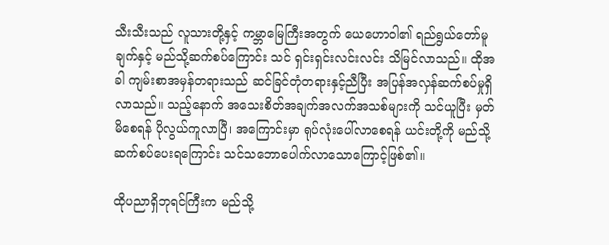သီးသီးသည် လူသားတို့နှင့် ကမ္ဘာမြေကြီးအတွက် ယေဟောဝါ၏ ရည်ရွယ်တော်မူချက်နှင့် မည်သို့ဆက်စပ်ကြောင်း သင် ရှင်းရှင်းလင်းလင်း သိမြင်လာသည်။ ထိုအခါ ကျမ်းစာအမှန်တရားသည် ဆင်ခြင်တုံတရားနှင့်ညီပြီး အပြန်အလှန်ဆက်စပ်မှုရှိလာသည်။ သည့်နောက် အသေးစိတ်အချက်အလက်အသစ်များကို သင်ယူပြီး မှတ်မိစေရန် ပိုလွယ်ကူလာပြီ၊ အကြောင်းမှာ ရုပ်လုံးပေါ်လာစေရန် ယင်းတို့ကို မည်သို့ဆက်စပ်ပေးရကြောင်း သင်သဘောပေါက်လာသောကြောင့်ဖြစ်၏။

ထိုပညာရှိဘုရင်ကြီးက မည်သို့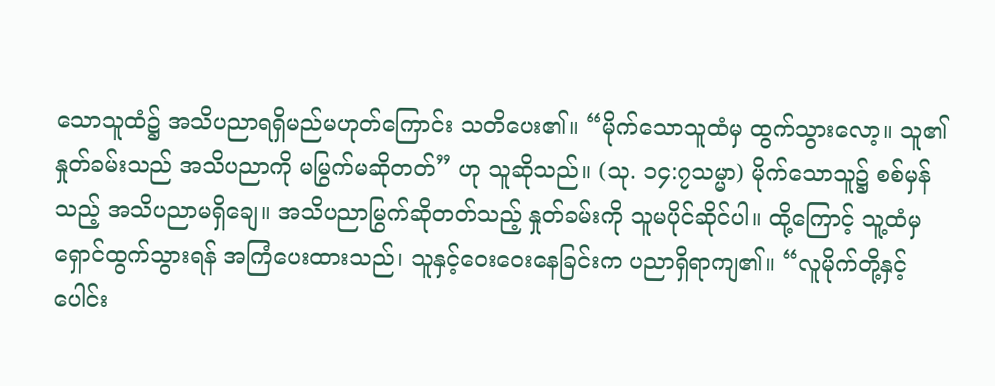သောသူထံ၌ အသိပညာရရှိမည်မဟုတ်ကြောင်း သတိပေး၏။ “မိုက်သောသူထံမှ ထွက်သွားလော့။ သူ၏နှုတ်ခမ်းသည် အသိပညာကို မမြွက်မဆိုတတ်” ဟု သူဆိုသည်။ (သု. ၁၄:၇သမ္မာ) မိုက်သောသူ၌ စစ်မှန်သည့် အသိပညာမရှိချေ။ အသိပညာမြွက်ဆိုတတ်သည့် နှုတ်ခမ်းကို သူမပိုင်ဆိုင်ပါ။ ထို့ကြောင့် သူ့ထံမှ ရှောင်ထွက်သွားရန် အကြံပေးထားသည်၊ သူနှင့်ဝေးဝေးနေခြင်းက ပညာရှိရာကျ၏။ “လူမိုက်တို့နှင့်ပေါင်း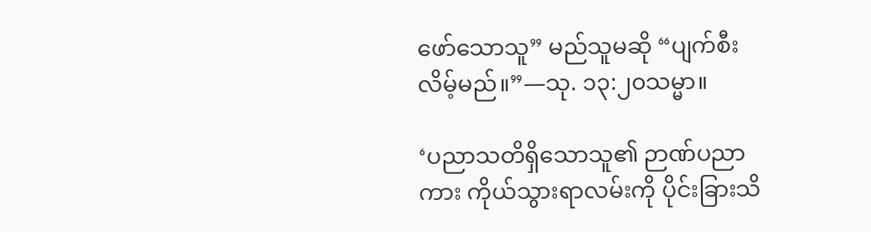ဖော်သောသူ” မည်သူမဆို “ပျက်စီးလိမ့်မည်။”—သု. ၁၃:၂၀သမ္မာ။

‘ပညာသတိရှိသောသူ၏ ဉာဏ်ပညာကား ကိုယ်သွားရာလမ်းကို ပိုင်းခြားသိ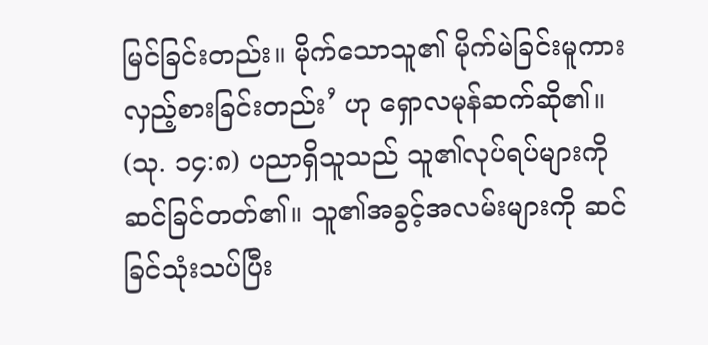မြင်ခြင်းတည်း။ မိုက်သောသူ၏ မိုက်မဲခြင်းမူကား လှည့်စားခြင်းတည်း’ ဟု ရှောလမုန်ဆက်ဆို၏။ (သု. ၁၄:၈) ပညာရှိသူသည် သူ၏လုပ်ရပ်များကို ဆင်ခြင်တတ်၏။ သူ၏အခွင့်အလမ်းများကို ဆင်ခြင်သုံးသပ်ပြီး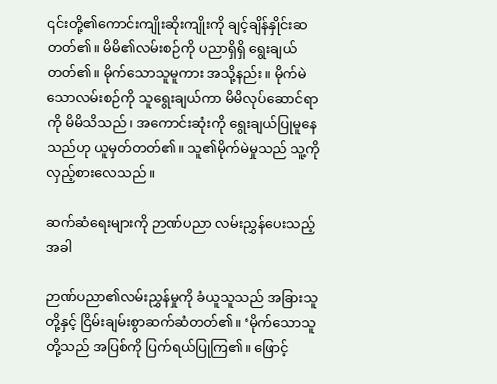၎င်းတို့၏ကောင်းကျိုးဆိုးကျိုးကို ချင့်ချိန်နှိုင်းဆတတ်၏။ မိမိ၏လမ်းစဉ်ကို ပညာရှိရှိ ရွေးချယ်တတ်၏။ မိုက်သောသူမူကား အသို့နည်း။ မိုက်မဲသောလမ်းစဉ်ကို သူရွေးချယ်ကာ မိမိလုပ်ဆောင်ရာကို မိမိသိသည်၊ အကောင်းဆုံးကို ရွေးချယ်ပြုမူနေသည်ဟု ယူမှတ်တတ်၏။ သူ၏မိုက်မဲမှုသည် သူ့ကို လှည့်စားလေသည်။

ဆက်ဆံရေးများကို ဉာဏ်ပညာ လမ်းညွှန်ပေးသည့်အခါ

ဉာဏ်ပညာ၏လမ်းညွှန်မှုကို ခံယူသူသည် အခြားသူတို့နှင့် ငြိမ်းချမ်းစွာဆက်ဆံတတ်၏။ ‘မိုက်သောသူတို့သည် အပြစ်ကို ပြက်ရယ်ပြုကြ၏။ ဖြောင့်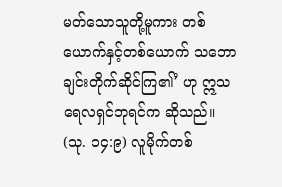မတ်သောသူတို့မူကား တစ်ယောက်နှင့်တစ်ယောက် သဘောချင်းတိုက်ဆိုင်ကြ၏’ ဟု ဣသရေလရှင်ဘုရင်က ဆိုသည်။ (သု. ၁၄:၉) လူမိုက်တစ်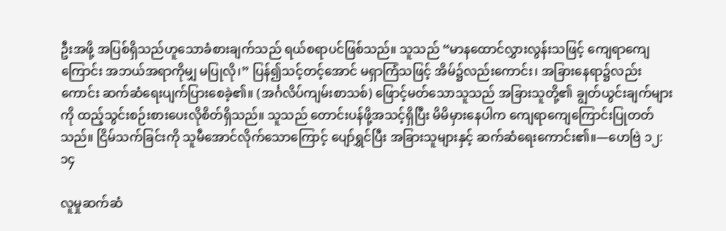ဦးအဖို့ အပြစ်ရှိသည်ဟူသောခံစားချက်သည် ရယ်စရာပင်ဖြစ်သည်။ သူသည် “မာနထောင်လွှားလွန်းသဖြင့် ကျေရာကျေကြောင်း အဘယ်အရာကိုမျှ မပြုလို၊” ပြန်၍သင့်တင့်အောင် မရှာကြံသဖြင့် အိမ်၌လည်းကောင်း၊ အခြားနေရာ၌လည်းကောင်း ဆက်ဆံရေးပျက်ပြားစေခဲ့၏။ (အင်္ဂလိပ်ကျမ်းစာသစ်) ဖြောင့်မတ်သောသူသည် အခြားသူတို့၏ ချွတ်ယွင်းချက်များကို ထည့်သွင်းစဉ်းစားပေးလိုစိတ်ရှိသည်။ သူသည် တောင်းပန်ဖို့အသင့်ရှိပြီး မိမိမှားနေပါက ကျေရာကျေကြောင်းပြုတတ်သည်။ ငြိမ်သက်ခြင်းကို သူမီအောင်လိုက်သောကြောင့် ပျော်ရွှင်ပြီး အခြားသူများနှင့် ဆက်ဆံရေးကောင်း၏။—ဟေဗြဲ ၁၂:၁၄

လူမှုဆက်ဆံ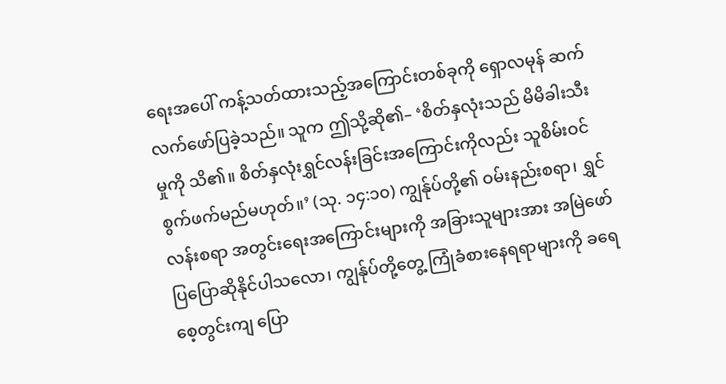ရေးအပေါ် ကန့်သတ်ထားသည့်အကြောင်းတစ်ခုကို ရှောလမုန် ဆက်လက်ဖော်ပြခဲ့သည်။ သူက ဤသို့ဆို၏– ‘စိတ်နှလုံးသည် မိမိခါးသီးမှုကို သိ၏။ စိတ်နှလုံးရွှင်လန်းခြင်းအကြောင်းကိုလည်း သူစိမ်းဝင်စွက်ဖက်မည်မဟုတ်။’ (သု. ၁၄:၁၀) ကျွန်ုပ်တို့၏ ဝမ်းနည်းစရာ၊ ရွှင်လန်းစရာ အတွင်းရေးအကြောင်းများကို အခြားသူများအား အမြဲဖော်ပြပြောဆိုနိုင်ပါသလော၊ ကျွန်ုပ်တို့တွေ့ ကြုံခံစားနေရရာများကို ခရေစေ့တွင်းကျ ပြော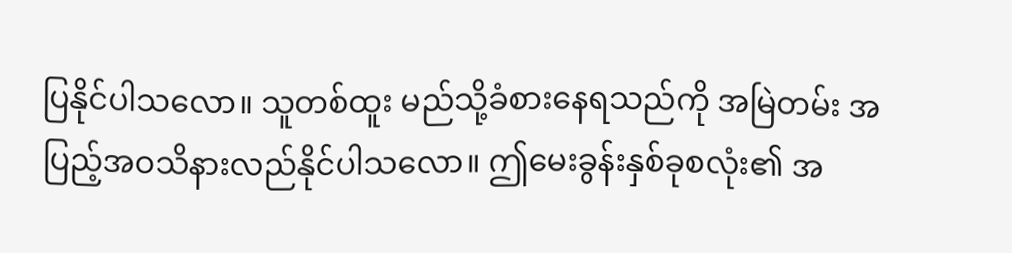ပြနိုင်ပါသလော။ သူတစ်ထူး မည်သို့ခံစားနေရသည်ကို အမြဲတမ်း အပြည့်အဝသိနားလည်နိုင်ပါသလော။ ဤမေးခွန်းနှစ်ခုစလုံး၏ အ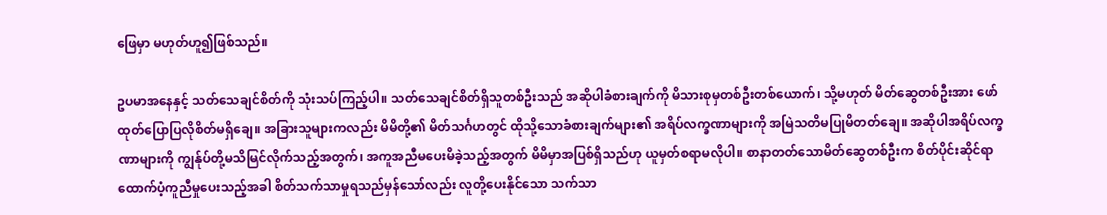ဖြေမှာ မဟုတ်ဟူ၍ဖြစ်သည်။

ဥပမာအနေနှင့် သတ်သေချင်စိတ်ကို သုံးသပ်ကြည့်ပါ။ သတ်သေချင်စိတ်ရှိသူတစ်ဦးသည် အဆိုပါခံစားချက်ကို မိသားစုမှတစ်ဦးတစ်ယောက်၊ သို့မဟုတ် မိတ်ဆွေတစ်ဦးအား ဖော်ထုတ်ပြောပြလိုစိတ်မရှိချေ။ အခြားသူများကလည်း မိမိတို့၏ မိတ်သင်္ဂဟတွင် ထိုသို့သောခံစားချက်များ၏ အရိပ်လက္ခဏာများကို အမြဲသတိမပြုမိတတ်ချေ။ အဆိုပါအရိပ်လက္ခဏာများကို ကျွန်ုပ်တို့မသိမြင်လိုက်သည့်အတွက်၊ အကူအညီမပေးမိခဲ့သည့်အတွက် မိမိမှာအပြစ်ရှိသည်ဟု ယူမှတ်စရာမလိုပါ။ စာနာတတ်သောမိတ်ဆွေတစ်ဦးက စိတ်ပိုင်းဆိုင်ရာ ထောက်ပံ့ကူညီမှုပေးသည့်အခါ စိတ်သက်သာမှုရသည်မှန်သော်လည်း လူတို့ပေးနိုင်သော သက်သာ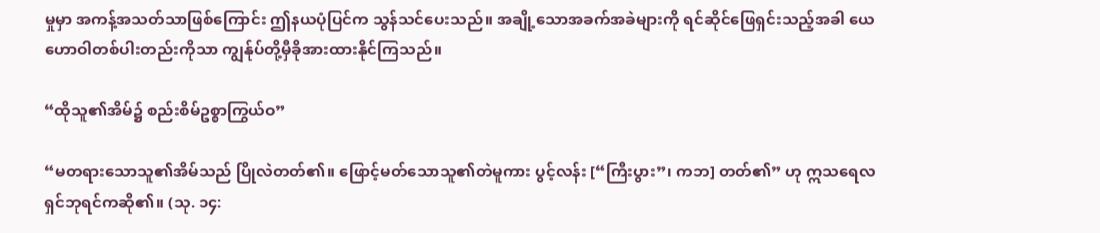မှုမှာ အကန့်အသတ်သာဖြစ်ကြောင်း ဤနယပုံပြင်က သွန်သင်ပေးသည်။ အချို့သောအခက်အခဲများကို ရင်ဆိုင်ဖြေရှင်းသည့်အခါ ယေဟောဝါတစ်ပါးတည်းကိုသာ ကျွန်ုပ်တို့မှီခိုအားထားနိုင်ကြသည်။

“ထိုသူ၏အိမ်၌ စည်းစိမ်ဥစ္စာကြွယ်ဝ”

“မတရားသောသူ၏အိမ်သည် ပြိုလဲတတ်၏။ ဖြောင့်မတ်သောသူ၏တဲမူကား ပွင့်လန်း [“ကြီးပွား”၊ ကဘ] တတ်၏” ဟု ဣသရေလရှင်ဘုရင်ကဆို၏။ (သု. ၁၄: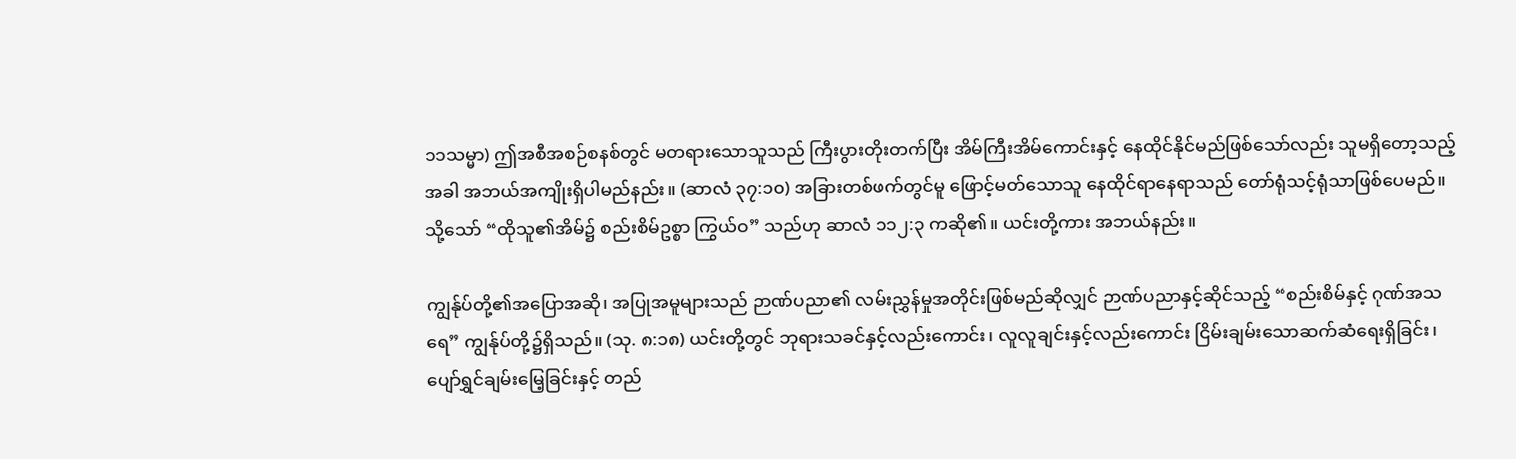၁၁သမ္မာ) ဤအစီအစဉ်စနစ်တွင် မတရားသောသူသည် ကြီးပွားတိုးတက်ပြီး အိမ်ကြီးအိမ်ကောင်းနှင့် နေထိုင်နိုင်မည်ဖြစ်သော်လည်း သူမရှိတော့သည့်အခါ အဘယ်အကျိုးရှိပါမည်နည်း။ (ဆာလံ ၃၇:၁၀) အခြားတစ်ဖက်တွင်မူ ဖြောင့်မတ်သောသူ နေထိုင်ရာနေရာသည် တော်ရုံသင့်ရုံသာဖြစ်ပေမည်။ သို့သော် “ထိုသူ၏အိမ်၌ စည်းစိမ်ဥစ္စာ ကြွယ်ဝ” သည်ဟု ဆာလံ ၁၁၂:၃ ကဆို၏။ ယင်းတို့ကား အဘယ်နည်း။

ကျွန်ုပ်တို့၏အပြောအဆို၊ အပြုအမူများသည် ဉာဏ်ပညာ၏ လမ်းညွှန်မှုအတိုင်းဖြစ်မည်ဆိုလျှင် ဉာဏ်ပညာနှင့်ဆိုင်သည့် “စည်းစိမ်နှင့် ဂုဏ်အသရေ” ကျွန်ုပ်တို့၌ရှိသည်။ (သု. ၈:၁၈) ယင်းတို့တွင် ဘုရားသခင်နှင့်လည်းကောင်း၊ လူလူချင်းနှင့်လည်းကောင်း ငြိမ်းချမ်းသောဆက်ဆံရေးရှိခြင်း၊ ပျော်ရွှင်ချမ်းမြေ့ခြင်းနှင့် တည်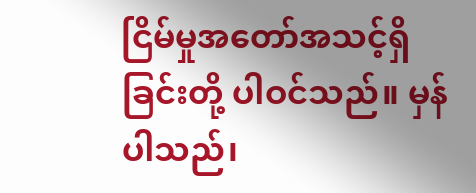ငြိမ်မှုအတော်အသင့်ရှိခြင်းတို့ ပါဝင်သည်။ မှန်ပါသည်၊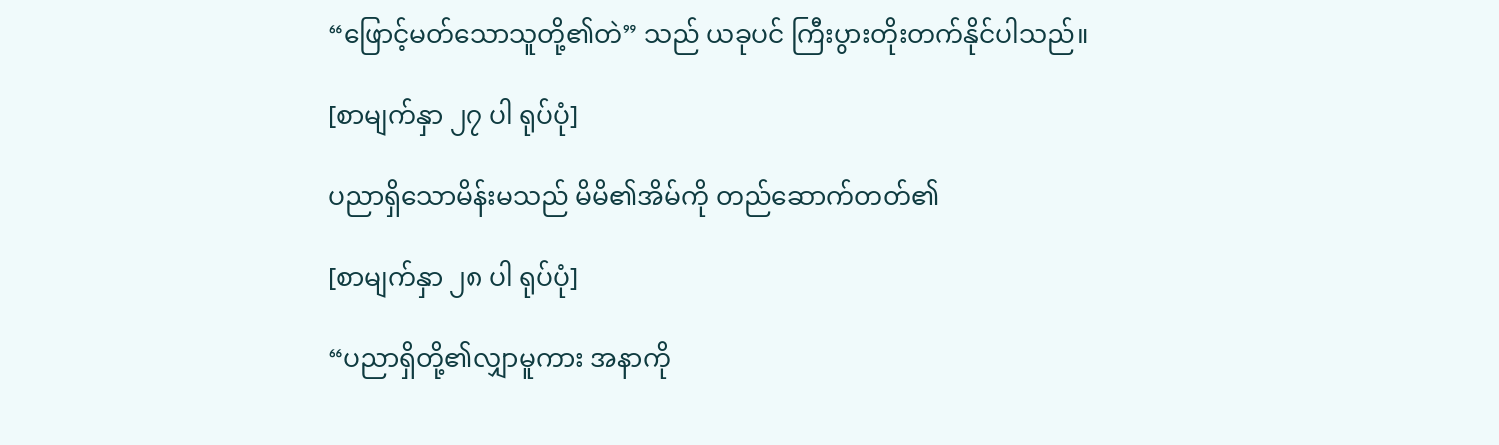“ဖြောင့်မတ်သောသူတို့၏တဲ” သည် ယခုပင် ကြီးပွားတိုးတက်နိုင်ပါသည်။

[စာမျက်နှာ ၂၇ ပါ ရုပ်ပုံ]

ပညာရှိသောမိန်းမသည် မိမိ၏အိမ်ကို တည်ဆောက်တတ်၏

[စာမျက်နှာ ၂၈ ပါ ရုပ်ပုံ]

“ပညာရှိတို့၏လျှာမူကား အနာကို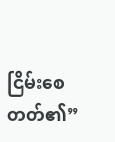ငြိမ်းစေတတ်၏”